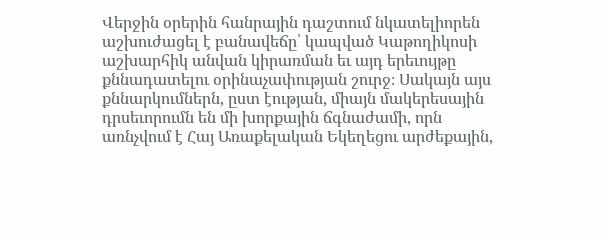Վերջին օրերին հանրային դաշտում նկատելիորեն աշխուժացել է բանավեճը՝ կապված Կաթողիկոսի աշխարհիկ անվան կիրառման եւ այդ երեւույթը քննադատելու օրինաչափության շուրջ։ Սակայն այս քննարկումներն, ըստ էության, միայն մակերեսային դրսեւորումն են մի խորքային ճգնաժամի, որն առնչվում է Հայ Առաքելական Եկեղեցու արժեքային,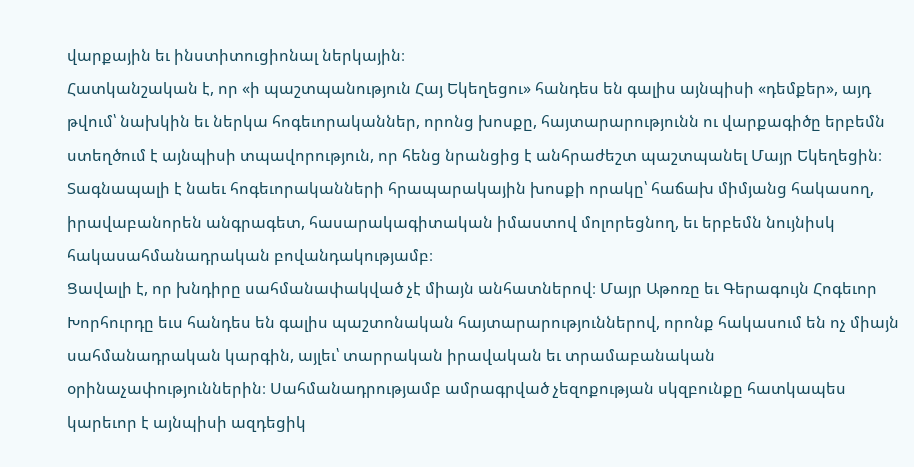վարքային եւ ինստիտուցիոնալ ներկային։
Հատկանշական է, որ «ի պաշտպանություն Հայ Եկեղեցու» հանդես են գալիս այնպիսի «դեմքեր», այդ թվում՝ նախկին եւ ներկա հոգեւորականներ, որոնց խոսքը, հայտարարությունն ու վարքագիծը երբեմն ստեղծում է այնպիսի տպավորություն, որ հենց նրանցից է անհրաժեշտ պաշտպանել Մայր Եկեղեցին։ Տագնապալի է նաեւ հոգեւորականների հրապարակային խոսքի որակը՝ հաճախ միմյանց հակասող, իրավաբանորեն անգրագետ, հասարակագիտական իմաստով մոլորեցնող, եւ երբեմն նույնիսկ հակասահմանադրական բովանդակությամբ։
Ցավալի է, որ խնդիրը սահմանափակված չէ միայն անհատներով։ Մայր Աթոռը եւ Գերագույն Հոգեւոր Խորհուրդը եւս հանդես են գալիս պաշտոնական հայտարարություններով, որոնք հակասում են ոչ միայն սահմանադրական կարգին, այլեւ՝ տարրական իրավական եւ տրամաբանական օրինաչափություններին։ Սահմանադրությամբ ամրագրված չեզոքության սկզբունքը հատկապես կարեւոր է այնպիսի ազդեցիկ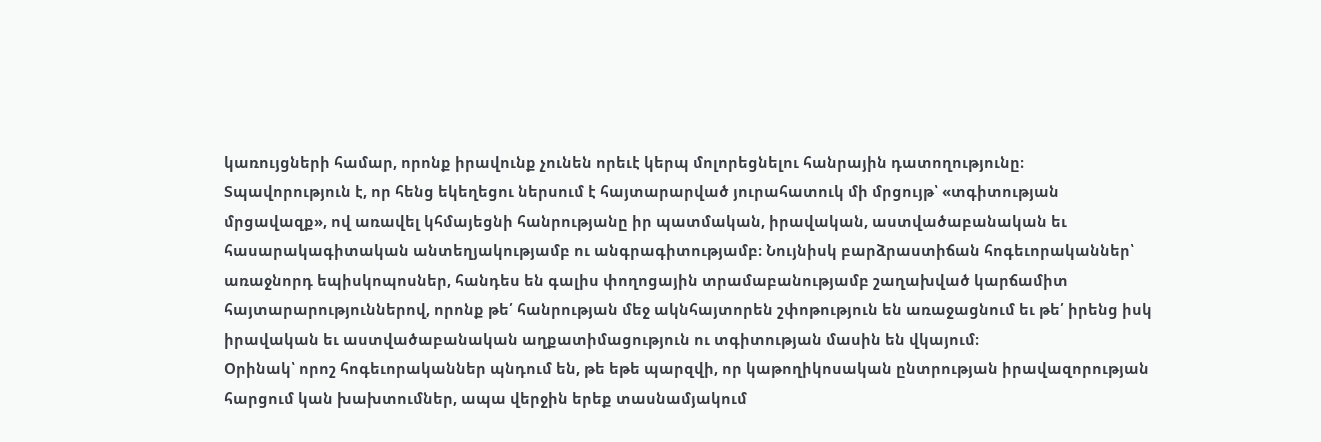կառույցների համար, որոնք իրավունք չունեն որեւէ կերպ մոլորեցնելու հանրային դատողությունը։
Տպավորություն է, որ հենց եկեղեցու ներսում է հայտարարված յուրահատուկ մի մրցույթ՝ «տգիտության մրցավազք», ով առավել կհմայեցնի հանրությանը իր պատմական, իրավական, աստվածաբանական եւ հասարակագիտական անտեղյակությամբ ու անգրագիտությամբ։ Նույնիսկ բարձրաստիճան հոգեւորականներ՝ առաջնորդ եպիսկոպոսներ, հանդես են գալիս փողոցային տրամաբանությամբ շաղախված կարճամիտ հայտարարություններով, որոնք թե՛ հանրության մեջ ակնհայտորեն շփոթություն են առաջացնում եւ թե՛ իրենց իսկ իրավական եւ աստվածաբանական աղքատիմացություն ու տգիտության մասին են վկայում։
Օրինակ՝ որոշ հոգեւորականներ պնդում են, թե եթե պարզվի, որ կաթողիկոսական ընտրության իրավազորության հարցում կան խախտումներ, ապա վերջին երեք տասնամյակում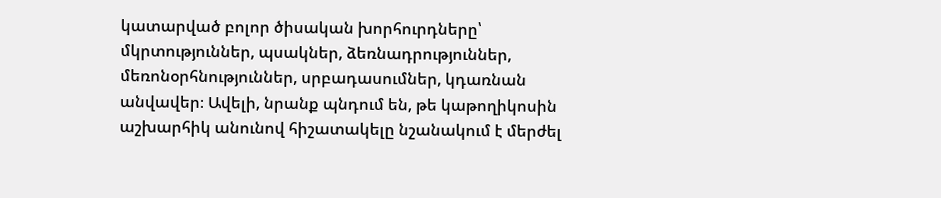կատարված բոլոր ծիսական խորհուրդները՝ մկրտություններ, պսակներ, ձեռնադրություններ, մեռոնօրհնություններ, սրբադասումներ, կդառնան անվավեր։ Ավելի, նրանք պնդում են, թե կաթողիկոսին աշխարհիկ անունով հիշատակելը նշանակում է մերժել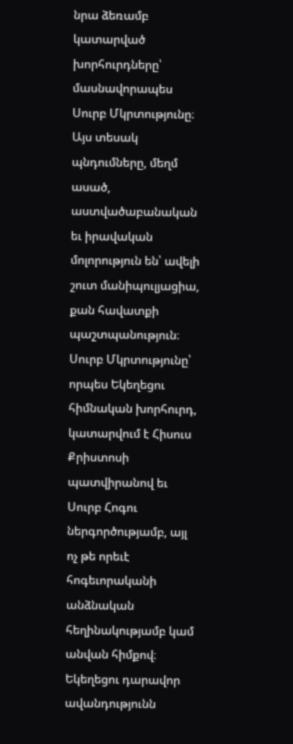նրա ձեռամբ կատարված խորհուրդները՝ մասնավորապես Սուրբ Մկրտությունը։ Այս տեսակ պնդումները, մեղմ ասած, աստվածաբանական եւ իրավական մոլորություն են՝ ավելի շուտ մանիպուլյացիա, քան հավատքի պաշտպանություն։
Սուրբ Մկրտությունը՝ որպես Եկեղեցու հիմնական խորհուրդ, կատարվում է Հիսուս Քրիստոսի պատվիրանով եւ Սուրբ Հոգու ներգործությամբ, այլ ոչ թե որեւէ հոգեւորականի անձնական հեղինակությամբ կամ անվան հիմքով։ Եկեղեցու դարավոր ավանդությունն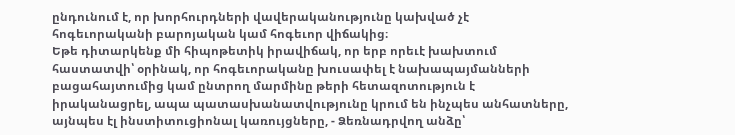ընդունում է, որ խորհուրդների վավերականությունը կախված չէ հոգեւորականի բարոյական կամ հոգեւոր վիճակից։
Եթե դիտարկենք մի հիպոթետիկ իրավիճակ, որ երբ որեւէ խախտում հաստատվի՝ օրինակ, որ հոգեւորականը խուսափել է նախապայմանների բացահայտումից կամ ընտրող մարմինը թերի հետազոտություն է իրականացրել, ապա պատասխանատվությունը կրում են ինչպես անհատները, այնպես էլ ինստիտուցիոնալ կառույցները, - Ձեռնադրվող անձը՝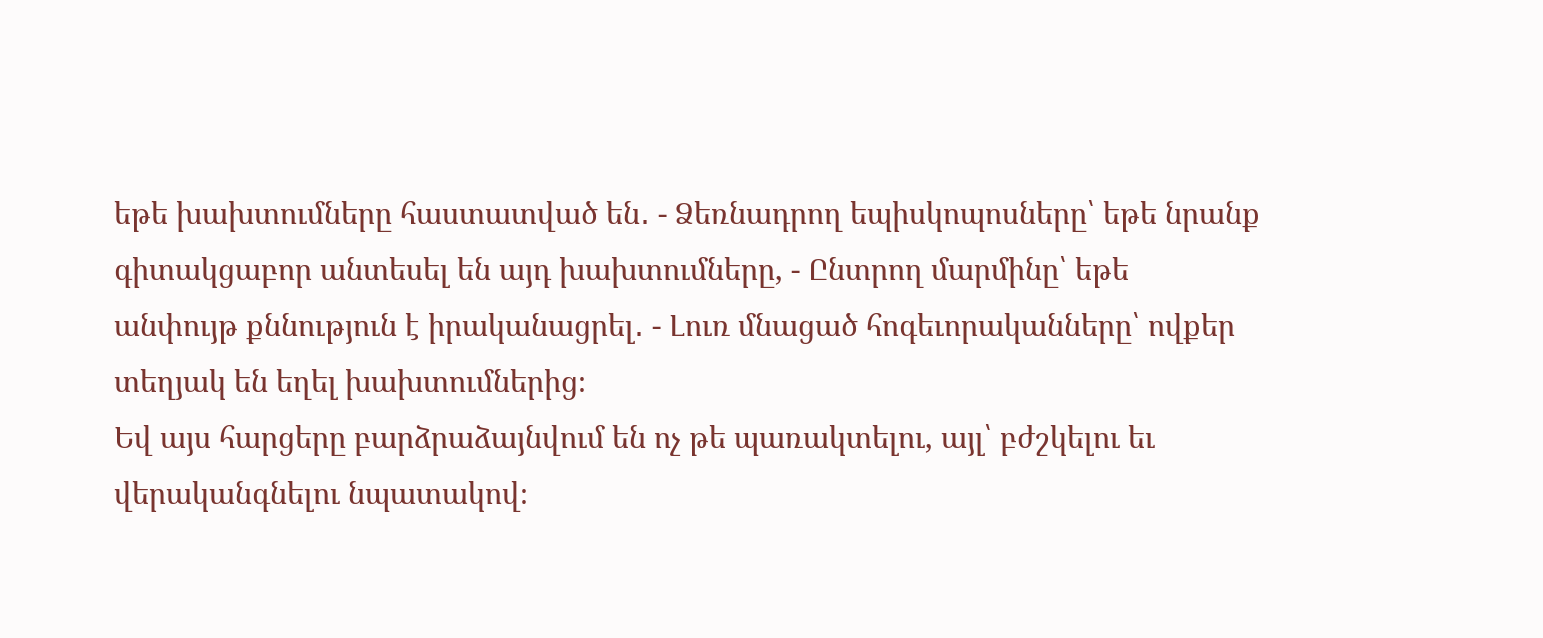եթե խախտումները հաստատված են․ - Ձեռնադրող եպիսկոպոսները՝ եթե նրանք գիտակցաբոր անտեսել են այդ խախտումները, - Ընտրող մարմինը՝ եթե անփույթ քննություն է իրականացրել․ - Լուռ մնացած հոգեւորականները՝ ովքեր տեղյակ են եղել խախտումներից։
Եվ այս հարցերը բարձրաձայնվում են ոչ թե պառակտելու, այլ՝ բժշկելու եւ վերականգնելու նպատակով։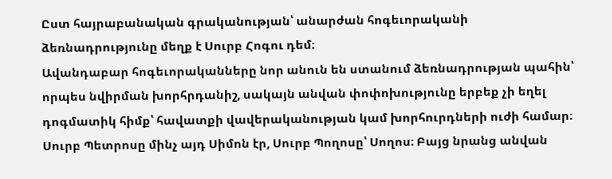Ըստ հայրաբանական գրականության՝ անարժան հոգեւորականի ձեռնադրությունը մեղք է Սուրբ Հոգու դեմ։
Ավանդաբար հոգեւորականները նոր անուն են ստանում ձեռնադրության պահին՝ որպես նվիրման խորհրդանիշ, սակայն անվան փոփոխությունը երբեք չի եղել դոգմատիկ հիմք՝ հավատքի վավերականության կամ խորհուրդների ուժի համար։ Սուրբ Պետրոսը մինչ այդ Սիմոն էր, Սուրբ Պողոսը՝ Սողոս։ Բայց նրանց անվան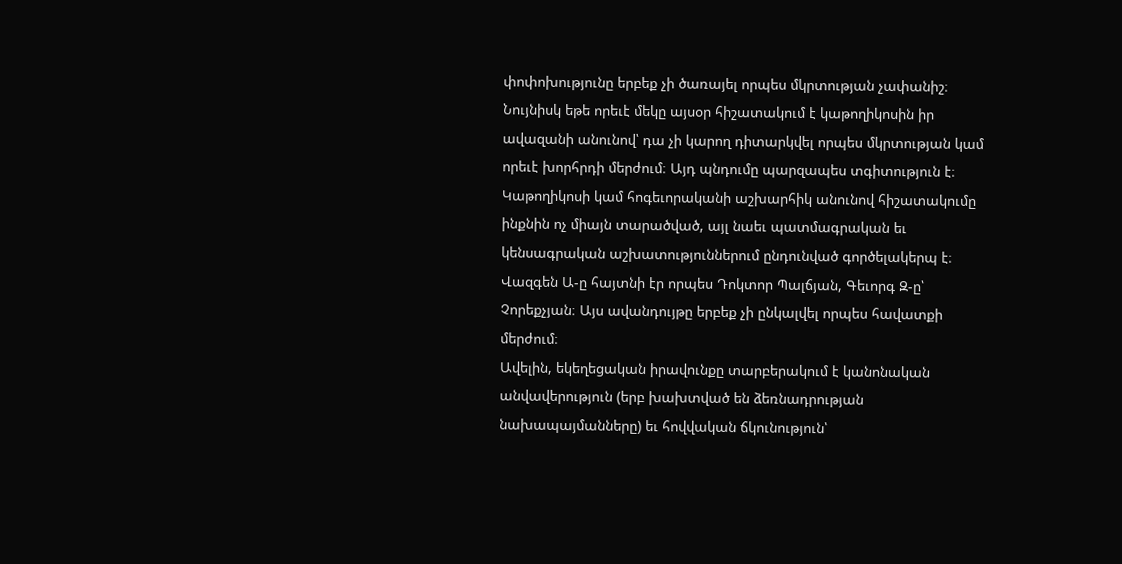փոփոխությունը երբեք չի ծառայել որպես մկրտության չափանիշ։ Նույնիսկ եթե որեւէ մեկը այսօր հիշատակում է կաթողիկոսին իր ավազանի անունով՝ դա չի կարող դիտարկվել որպես մկրտության կամ որեւէ խորհրդի մերժում։ Այդ պնդումը պարզապես տգիտություն է։
Կաթողիկոսի կամ հոգեւորականի աշխարհիկ անունով հիշատակումը ինքնին ոչ միայն տարածված, այլ նաեւ պատմագրական եւ կենսագրական աշխատություններում ընդունված գործելակերպ է։ Վազգեն Ա-ը հայտնի էր որպես Դոկտոր Պալճյան, Գեւորգ Զ-ը՝ Չորեքչյան։ Այս ավանդույթը երբեք չի ընկալվել որպես հավատքի մերժում։
Ավելին, եկեղեցական իրավունքը տարբերակում է կանոնական անվավերություն (երբ խախտված են ձեռնադրության նախապայմանները) եւ հովվական ճկունություն՝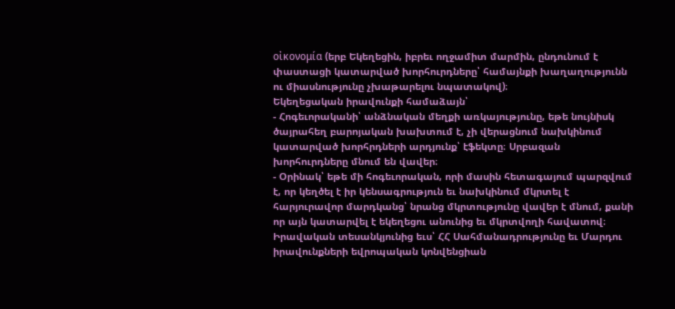οἰκονομία (երբ Եկեղեցին, իբրեւ ողջամիտ մարմին, ընդունում է փաստացի կատարված խորհուրդները՝ համայնքի խաղաղությունն ու միասնությունը չխաթարելու նպատակով)։
Եկեղեցական իրավունքի համաձայն՝
- Հոգեւորականի՝ անձնական մեղքի առկայությունը, եթե նույնիսկ ծայրահեղ բարոյական խախտում է, չի վերացնում նախկինում կատարված խորհրդների արդյունք՝ էֆեկտը։ Սրբազան խորհուրդները մնում են վավեր։
- Օրինակ՝ եթե մի հոգեւորական, որի մասին հետագայում պարզվում է, որ կեղծել է իր կենսագրություն եւ նախկինում մկրտել է հարյուրավոր մարդկանց՝ նրանց մկրտությունը վավեր է մնում, քանի որ այն կատարվել է եկեղեցու անունից եւ մկրտվողի հավատով։
Իրավական տեսանկյունից եւս՝ ՀՀ Սահմանադրությունը եւ Մարդու իրավունքների եվրոպական կոնվենցիան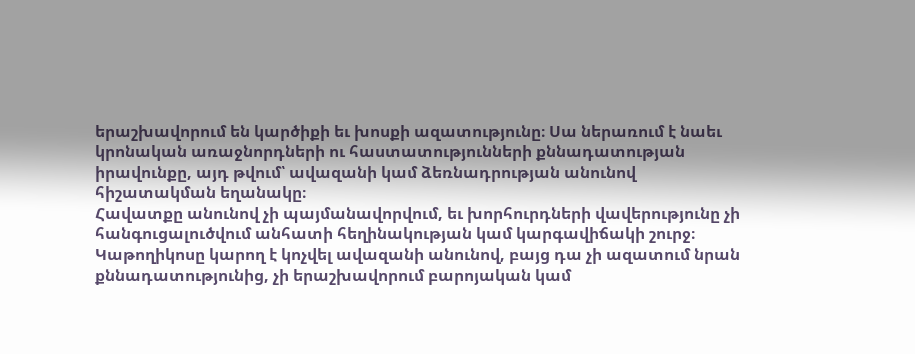երաշխավորում են կարծիքի եւ խոսքի ազատությունը։ Սա ներառում է նաեւ կրոնական առաջնորդների ու հաստատությունների քննադատության իրավունքը, այդ թվում՝ ավազանի կամ ձեռնադրության անունով հիշատակման եղանակը։
Հավատքը անունով չի պայմանավորվում, եւ խորհուրդների վավերությունը չի հանգուցալուծվում անհատի հեղինակության կամ կարգավիճակի շուրջ։ Կաթողիկոսը կարող է կոչվել ավազանի անունով, բայց դա չի ազատում նրան քննադատությունից, չի երաշխավորում բարոյական կամ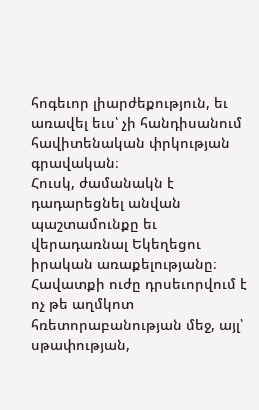հոգեւոր լիարժեքություն, եւ առավել եւս՝ չի հանդիսանում հավիտենական փրկության գրավական։
Հուսկ, ժամանակն է դադարեցնել անվան պաշտամունքը եւ վերադառնալ Եկեղեցու իրական առաքելությանը։ Հավատքի ուժը դրսեւորվում է ոչ թե աղմկոտ հռետորաբանության մեջ, այլ՝ սթափության,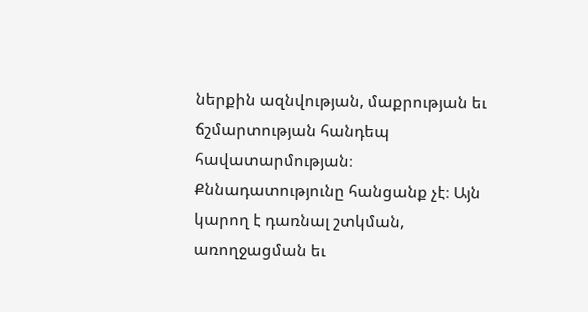ներքին ազնվության, մաքրության եւ ճշմարտության հանդեպ հավատարմության։
Քննադատությունը հանցանք չէ։ Այն կարող է դառնալ շտկման, առողջացման եւ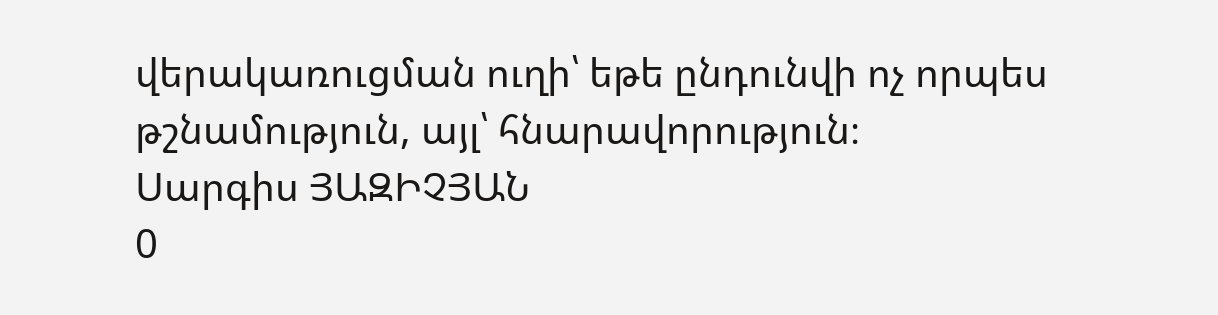վերակառուցման ուղի՝ եթե ընդունվի ոչ որպես թշնամություն, այլ՝ հնարավորություն։
Սարգիս ՅԱԶԻՉՅԱՆ
0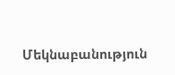Մեկնաբանություն